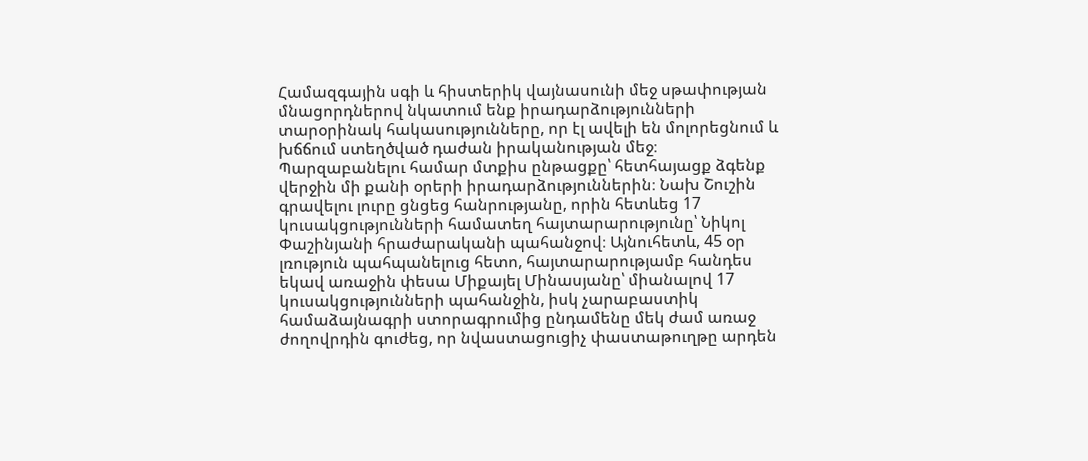Համազգային սգի և հիստերիկ վայնասունի մեջ սթափության մնացորդներով նկատում ենք իրադարձությունների տարօրինակ հակասությունները, որ էլ ավելի են մոլորեցնում և խճճում ստեղծված դաժան իրականության մեջ։
Պարզաբանելու համար մտքիս ընթացքը՝ հետհայացք ձգենք վերջին մի քանի օրերի իրադարձություններին։ Նախ Շուշին գրավելու լուրը ցնցեց հանրությանը, որին հետևեց 17 կուսակցությունների համատեղ հայտարարությունը՝ Նիկոլ Փաշինյանի հրաժարականի պահանջով։ Այնուհետև, 45 օր լռություն պահպանելուց հետո, հայտարարությամբ հանդես եկավ առաջին փեսա Միքայել Մինասյանը՝ միանալով 17 կուսակցությունների պահանջին, իսկ չարաբաստիկ համաձայնագրի ստորագրումից ընդամենը մեկ ժամ առաջ ժողովրդին գուժեց, որ նվաստացուցիչ փաստաթուղթը արդեն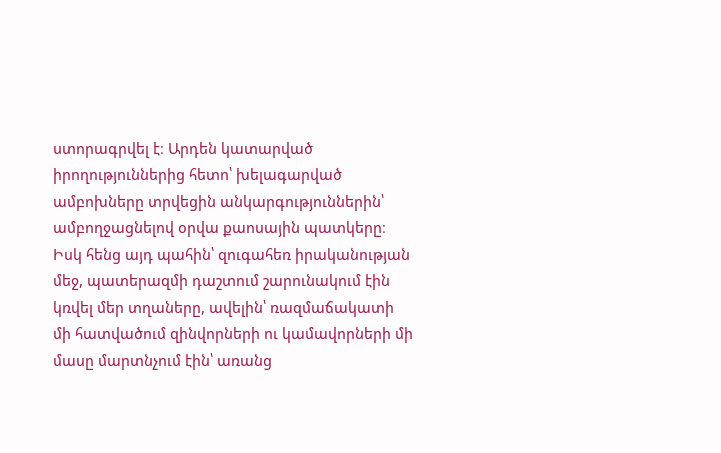ստորագրվել է։ Արդեն կատարված իրողություններից հետո՝ խելագարված ամբոխները տրվեցին անկարգություններին՝ ամբողջացնելով օրվա քաոսային պատկերը։
Իսկ հենց այդ պահին՝ զուգահեռ իրականության մեջ, պատերազմի դաշտում շարունակում էին կռվել մեր տղաները, ավելին՝ ռազմաճակատի մի հատվածում զինվորների ու կամավորների մի մասը մարտնչում էին՝ առանց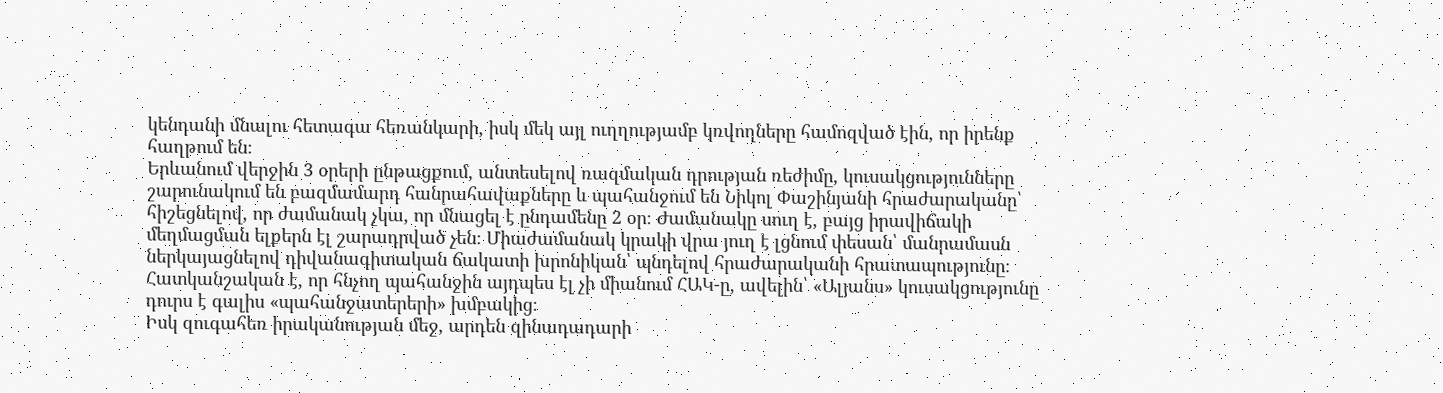կենդանի մնալու հետագա հեռանկարի, իսկ մեկ այլ ուղղությամբ կռվողները համոզված էին, որ իրենք հաղթում են։
Երևանում վերջին 3 օրերի ընթացքում, անտեսելով ռազմական դրության ռեժիմը, կուսակցությունները շարունակում են բազմամարդ հանրահավաքները և պահանջում են Նիկոլ Փաշինյանի հրաժարականը՝ հիշեցնելով, որ ժամանակ չկա, որ մնացել է ընդամենը 2 օր։ Ժամանակը սուղ է, բայց իրավիճակի մեղմացման ելքերն էլ շարադրված չեն։ Միաժամանակ կրակի վրա յուղ է լցնում փեսան՝ մանրամասն ներկայացնելով դիվանագիտական ճակատի խրոնիկան՝ պնդելով հրաժարականի հրատապությունը։
Հատկանշական է, որ հնչող պահանջին այդպես էլ չի միանում ՀԱԿ-ը, ավելին՝ «Ալյանս» կուսակցությունը դուրս է գալիս «պահանջատերերի» խմբակից։
Իսկ զուգահեռ իրականության մեջ, արդեն զինադադարի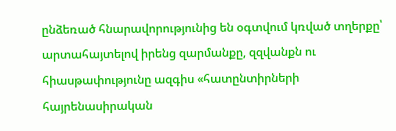ընձեռած հնարավորությունից են օգտվում կռված տղերքը՝ արտահայտելով իրենց զարմանքը, զզվանքն ու հիասթափությունը ազգիս «հատընտիրների հայրենասիրական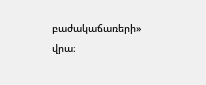բաժակաճառերի» վրա։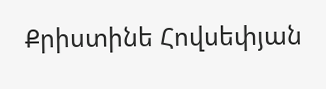Քրիստինե Հովսեփյան